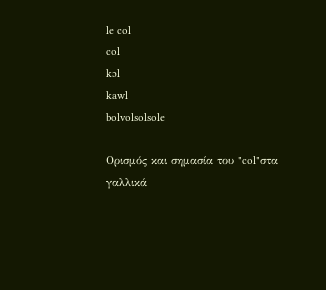le col
col
kɔl
kawl
bolvolsolsole

Ορισμός και σημασία του "col"στα γαλλικά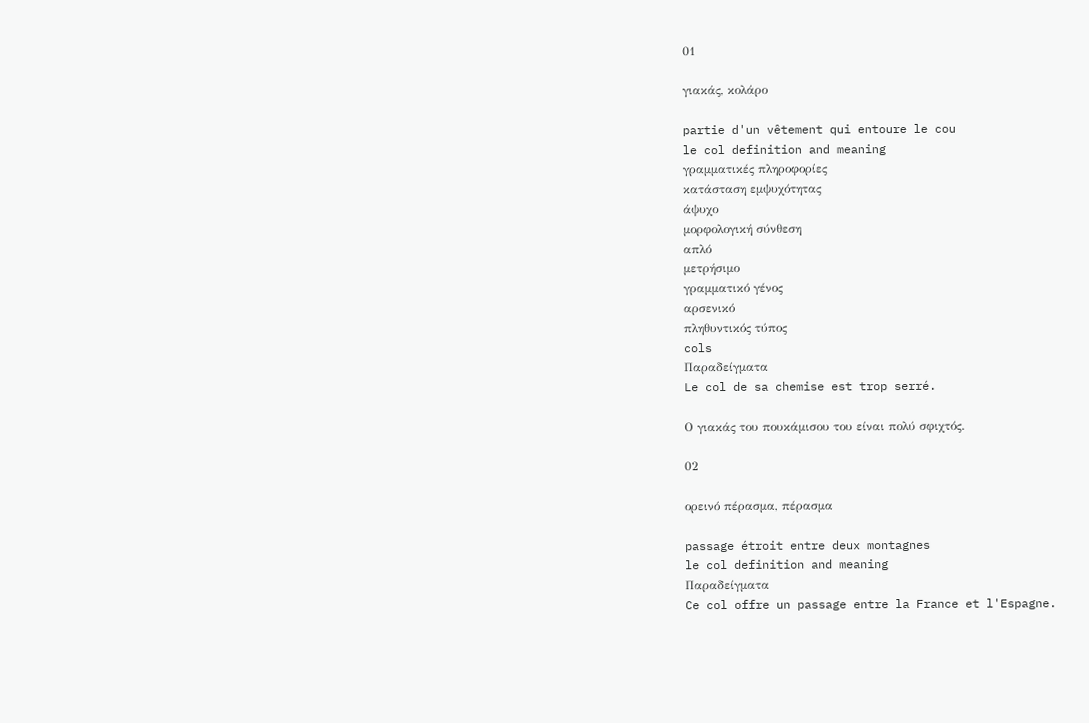01

γιακάς, κολάρο

partie d'un vêtement qui entoure le cou
le col definition and meaning
γραμματικές πληροφορίες
κατάσταση εμψυχότητας
άψυχο
μορφολογική σύνθεση
απλό
μετρήσιμο
γραμματικό γένος
αρσενικό
πληθυντικός τύπος
cols
Παραδείγματα
Le col de sa chemise est trop serré.

Ο γιακάς του πουκάμισου του είναι πολύ σφιχτός.

02

ορεινό πέρασμα, πέρασμα

passage étroit entre deux montagnes
le col definition and meaning
Παραδείγματα
Ce col offre un passage entre la France et l'Espagne.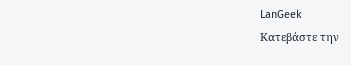LanGeek
Κατεβάστε την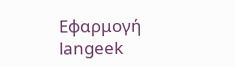Εφαρμογή
langeek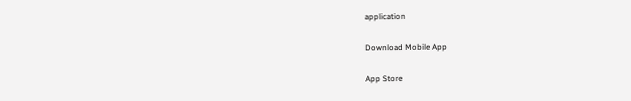application

Download Mobile App

App Store